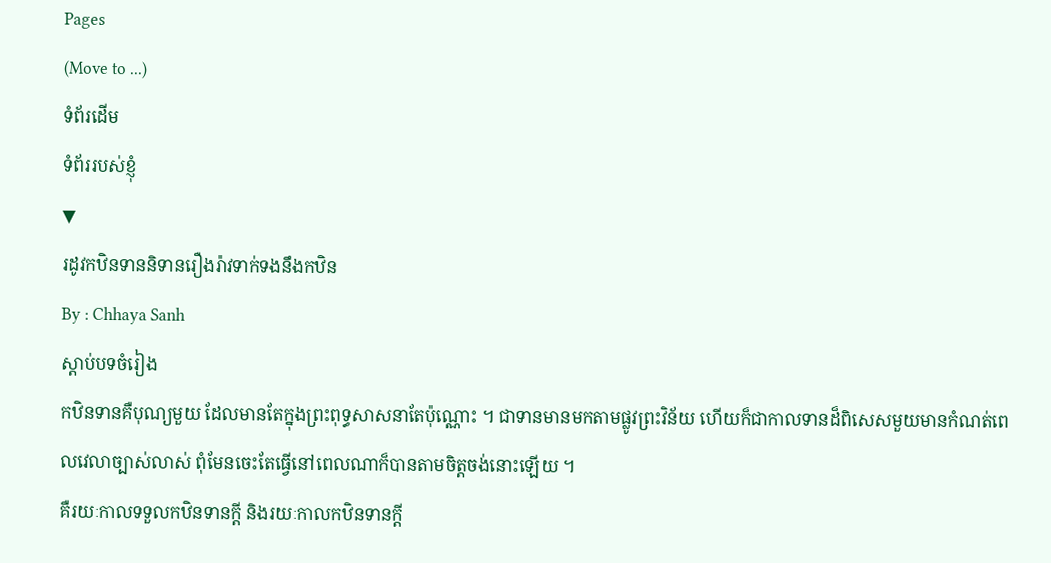Pages
(Move to ...)
ទំព័រដើម
ទំព័ររបស់ខ្ញុំ
▼
រដូវកឋិនទាននិទានរឿងរ៉ាវទាក់ទងនឹងកឋិន
By : Chhaya Sanh
ស្តាប់បទចំរៀង
កឋិនទានគឺបុណ្យមួយ ដែលមានតែក្នុងព្រះពុទ្ធសាសនាតែប៉ុណ្ណោះ ។ ជាទានមានមកតាមផ្លូវព្រះវិន័យ ហើយក៏ជាកាលទានដ៏ពិសេសមួយមានកំណត់ពេលវេលាច្បាស់លាស់ ពុំមែនចេះតែធ្វើនៅពេលណាក៏បានតាមចិត្តចង់នោះឡើយ ។
គឺរយៈកាលទទួលកឋិនទានក្ដី និងរយៈកាលកឋិនទានក្ដី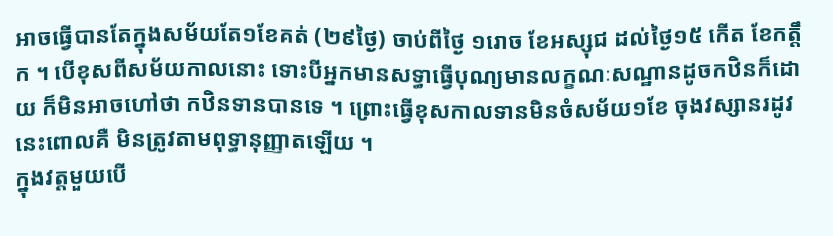អាចធ្វើបានតែក្នុងសម័យតែ១ខែគត់ (២៩ថ្ងៃ) ចាប់ពីថ្ងៃ ១រោច ខែអស្សុជ ដល់ថ្ងៃ១៥ កើត ខែកត្តឹក ។ បើខុសពីសម័យកាលនោះ ទោះបីអ្នកមានសទ្ធាធ្វើបុណ្យមានលក្ខណៈសណ្ឋានដូចកឋិនក៏ដោយ ក៏មិនអាចហៅថា កឋិនទានបានទេ ។ ព្រោះធ្វើខុសកាលទានមិនចំសម័យ១ខែ ចុងវស្សានរដូវនេះពោលគឺ មិនត្រូវតាមពុទ្ធានុញ្ញាតឡើយ ។
ក្នុងវត្តមួយបើ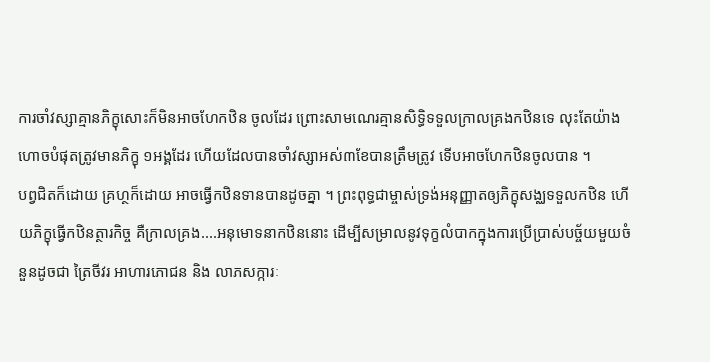ការចាំវស្សាគ្មានភិក្ខុសោះក៏មិនអាចហែកឋិន ចូលដែរ ព្រោះសាមណេរគ្មានសិទ្ធិទទួលក្រាលគ្រងកឋិនទេ លុះតែយ៉ាងហោចបំផុតត្រូវមានភិក្ខុ ១អង្គដែរ ហើយដែលបានចាំវស្សាអស់៣ខែបានត្រឹមត្រូវ ទើបអាចហែកឋិនចូលបាន ។
បព្វជិតក៏ដោយ គ្រហ្ថក៏ដោយ អាចធ្វើកឋិនទានបានដូចគ្នា ។ ព្រះពុទ្ធជាម្ចាស់ទ្រង់អនុញ្ញាតឲ្យភិក្ខុសង្ឈទទួលកឋិន ហើយភិក្ខុធ្វើកឋិនត្ថារកិច្ច គឺក្រាលគ្រង....អនុមោទនាកឋិននោះ ដើម្បីសម្រាលនូវទុក្ខលំបាកក្នុងការប្រើប្រាស់បច្ច័យមួយចំនួនដូចជា ត្រៃចីវរ អាហារភោជន និង លាភសក្ការៈ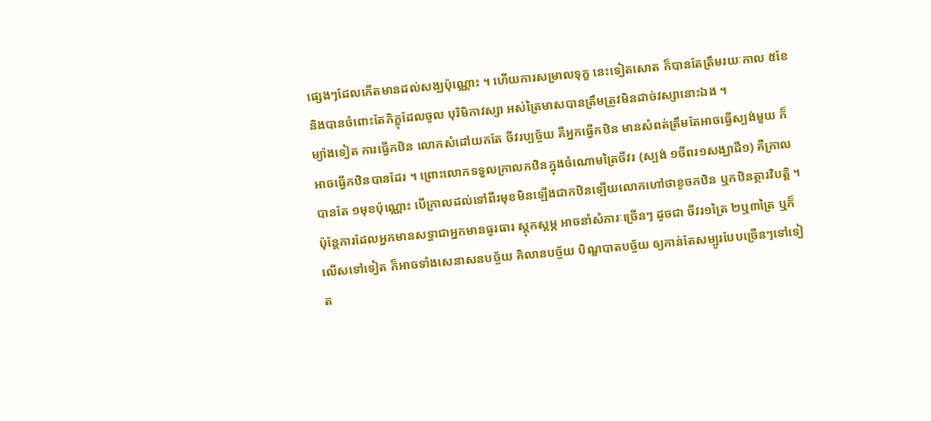ផ្សេងៗដែលកើតមានដល់សង្ឃប៉ុណ្ណោះ ។ ហើយការសម្រាលទុក្ខ នេះទៀតសោត ក៏បានតែត្រឹមរយៈកាល ៥ខែ និងបានចំពោះតែភិក្ខុដែលចូល បុរិមិកាវស្សា អស់ត្រៃមាសបានត្រឹមត្រូវមិនដាច់វស្សានោះឯង ។
ម្យ៉ាងទៀត ការធ្វើកឋិន លោកសំដៅយកតែ ចីវរប្បច្ច័យ គឺអ្នកធ្វើកឋិន មានសំពត់ត្រឹមតែអាចធ្វើស្បង់មួយ ក៏អាចធ្វើកឋិនបានដែរ ។ ព្រោះលោកទទួលក្រាលកឋិនក្នុងចំណោមត្រៃចីវរ (ស្បង់ ១ចីពរ១សង្ឃាដី១) គឺក្រាលបានតែ ១មុខប៉ុណ្ណោះ បើក្រាលដល់ទៅពីរមុខមិនឡើងជាកឋិនឡើយលោកហៅថាខូចកឋិន ឬកឋិនត្ថារវិបត្តិ ។ ប៉ុន្តែការដែលអ្នកមានសទ្ធាជាអ្នកមានធូរធារ ស្តុកស្តម្ភ អាចនាំសំភារៈច្រើនៗ ដូចជា ចីវរ១ត្រៃ ២ឬ៣ត្រៃ ឬក៏លើសទៅទៀត ក៏អាចទាំងសេនាសនបច្ច័យ គិលានបច្ច័យ បិណ្ឌបាតបច្ច័យ ឲ្យកាន់តែសម្បូរបែបច្រើនៗទៅទៀត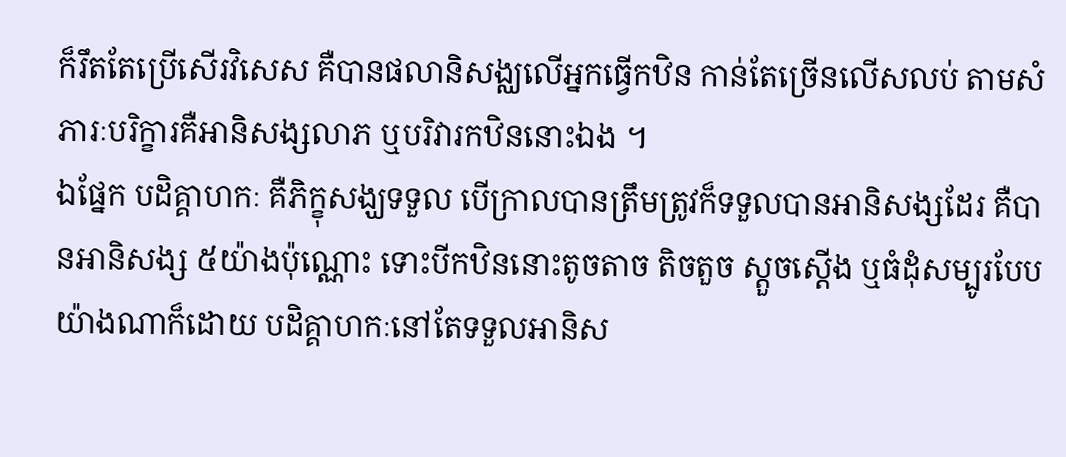ក៏រឹតតែប្រើសើរវិសេស គឺបានផលានិសង្ឈលើអ្នកធ្វើកឋិន កាន់តែច្រើនលើសលប់ តាមសំភារៈបរិក្ខារគឺអានិសង្សលាភ ឬបរិវារកឋិននោះឯង ។
ឯផ្នែក បដិគ្គាហកៈ គឺភិក្ខុសង្ឃទទួល បើក្រាលបានត្រឹមត្រូវក៏ទទួលបានអានិសង្សដែរ គឺបានអានិសង្ស ៥យ៉ាងប៉ុណ្ណោះ ទោះបីកឋិននោះតូចតាច តិចតួច ស្តួចស្ដើង ឬធំដុំសម្បូរបែប យ៉ាងណាក៏ដោយ បដិគ្គាហកៈនៅតែទទួលអានិស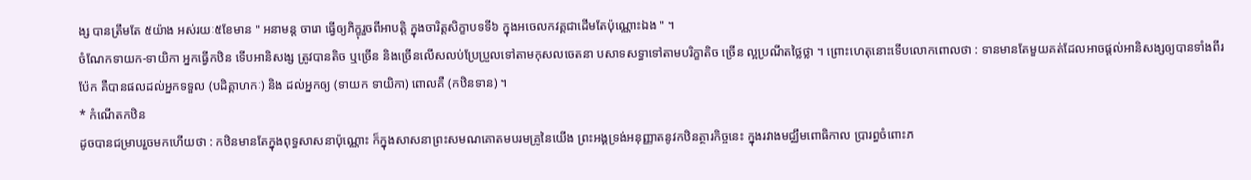ង្ស បានត្រឹមតែ ៥យ៉ាង អស់រយៈ៥ខែមាន " អនាមន្ត ចារោ ធ្វើឲ្យភិក្ខុរួចពីអាបត្តិ ក្នុងចារិត្តសិក្ខាបទទី៦ ក្នុងអចេលកវគ្គជាដើមតែប៉ុណ្ណោះឯង " ។
ចំណែកទាយក-ទាយិកា អ្នកធ្វើកឋិន ទើបអានិសង្ស ត្រូវបានតិច ឬច្រើន និងច្រើនលើសលប់ប្រែប្រួលទៅតាមកុសលចេតនា បសាទសទ្ធាទៅតាមបរិក្ខាតិច ច្រើន ល្អប្រណីតថ្លៃថ្លា ។ ព្រោះហេតុនោះទើបលោកពោលថា : ទានមានតែមួយគត់ដែលអាចផ្ដល់អានិសង្សឲ្យបានទាំងពីរប៉ែក គឺបានផលដល់អ្នកទទួល (បដិគ្គាហកៈ) និង ដល់អ្នកឲ្យ (ទាយក ទាយិកា) ពោលគឺ (កឋិនទាន) ។
* កំណើតកឋិន
ដូចបានជម្រាបរួចមកហើយថា : កឋិនមានតែក្នុងពុទ្ធសាសនាប៉ុណ្ណោះ ក៏ក្នុងសាសនាព្រះសមណគោតមបរមគ្រូនៃយើង ព្រះអង្គទ្រង់អនុញ្ញាតនូវកឋិនត្ថារកិច្ចនេះ ក្នុងរវាងមជ្ឈឹមពោធិកាល ប្រារព្ធចំពោះភ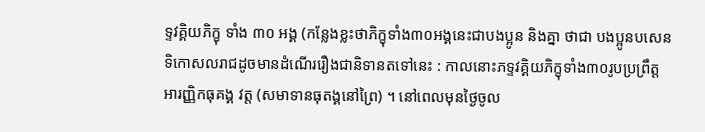ទ្ទវគ្គិយភិក្ខុ ទាំង ៣០ អង្គ (កន្លែងខ្លះថាភិក្ខុទាំង៣០អង្គនេះជាបងប្អូន និងគ្នា ថាជា បងប្អូនបសេនទិកោសលរាជដូចមានដំណើររឿងជានិទានតទៅនេះ : កាលនោះភទ្ទវគ្គិយភិក្ខុទាំង៣០រូបប្រព្រឹត្តអារញ្ញិកធុគង្គ វត្ត (សមាទានធុតង្គនៅព្រៃ) ។ នៅពេលមុនថ្ងៃចូល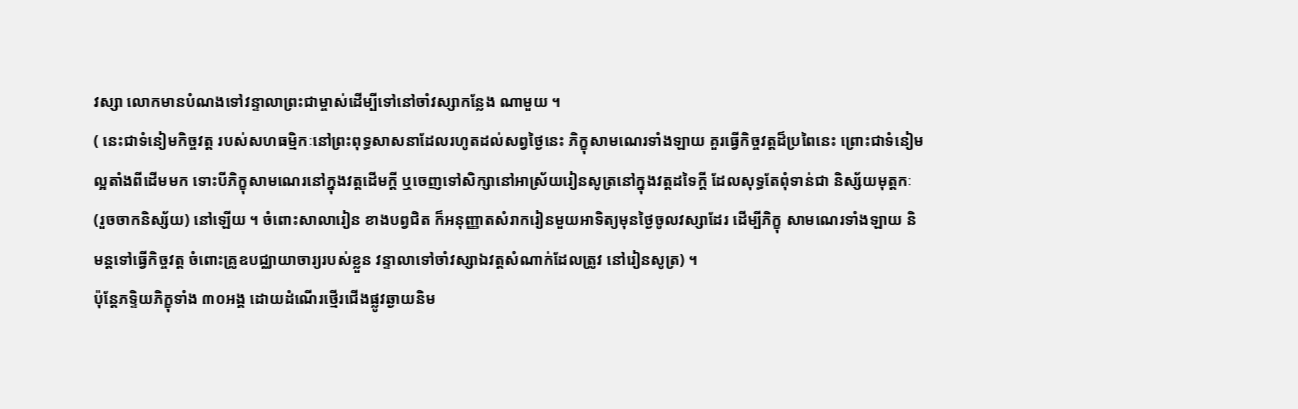វស្សា លោកមានបំណងទៅវន្ទាលាព្រះជាម្ចាស់ដើម្បីទៅនៅចាំវស្សាកន្លែង ណាមួយ ។
( នេះជាទំនៀមកិច្ចវត្ត របស់សហធម្មិកៈនៅព្រះពុទ្ធសាសនាដែលរហូតដល់សព្វថ្ងៃនេះ ភិក្ខុសាមណេរទាំងឡាយ គួរធ្វើកិច្ចវត្តដ៏ប្រពៃនេះ ព្រោះជាទំនៀមល្អតាំងពីដើមមក ទោះបីភិក្ខុសាមណេរនៅក្នុងវត្តដើមក្ដី ឬចេញទៅសិក្សានៅអាស្រ័យរៀនសូត្រនៅក្នុងវត្តដទៃក្ដី ដែលសុទ្ធតែពុំទាន់ជា និស្ស័យមុត្តកៈ (រួចចាកនិស្ស័យ) នៅឡើយ ។ ចំពោះសាលារៀន ខាងបព្វជិត ក៏អនុញ្ញាតសំរាករៀនមួយអាទិត្យមុនថ្ងៃចូលវស្សាដែរ ដើម្បីភិក្ខុ សាមណេរទាំងឡាយ និមន្តទៅធ្វើកិច្ចវត្ត ចំពោះគ្រូឧបជ្ឈាយាចារ្យរបស់ខ្លួន វន្ទាលាទៅចាំវស្សាឯវត្តសំណាក់ដែលត្រូវ នៅរៀនសូត្រ) ។
ប៉ុន្តែភទ្ទិយភិក្ខុទាំង ៣០អង្គ ដោយដំណើរថ្មើរជើងផ្លូវឆ្ងាយនិម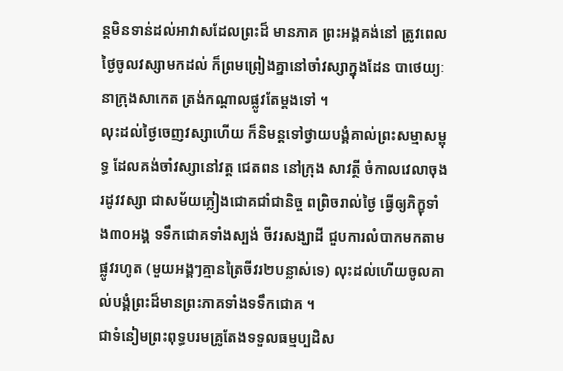ន្តមិនទាន់ដល់អាវាសដែលព្រះដ៏ មានភាគ ព្រះអង្គគង់នៅ ត្រូវពេលថ្ងៃចូលវស្សាមកដល់ ក៏ព្រមព្រៀងគ្នានៅចាំវស្សាក្នុងដែន បាថេយ្យៈ នាក្រុងសាកេត ត្រង់កណ្ដាលផ្លូវតែម្ដងទៅ ។
លុះដល់ថ្ងៃចេញវស្សាហើយ ក៏និមន្តទៅថ្វាយបង្គំគាល់ព្រះសម្មាសម្ពុទ្ធ ដែលគង់ចាំវស្សានៅវត្ត ជេតពន នៅក្រុង សាវត្ថី ចំកាលវេលាចុងរដូវវស្សា ជាសម័យភ្លៀងជោគជាំជានិច្ច ពព្រិចរាល់ថ្ងៃ ធ្វើឲ្យភិក្ខុទាំង៣០អង្គ ទទឹកជោគទាំងស្បង់ ចីវរសង្ឃាដី ជួបការលំបាកមកតាមផ្លូវរហូត (មួយអង្គៗគ្មានត្រៃចីវរ២បន្លាស់ទេ) លុះដល់ហើយចូលគាល់បង្គំព្រះដ៏មានព្រះភាគទាំងទទឹកជោគ ។
ជាទំនៀមព្រះពុទ្ធបរមគ្រូតែងទទួលធម្មប្បដិស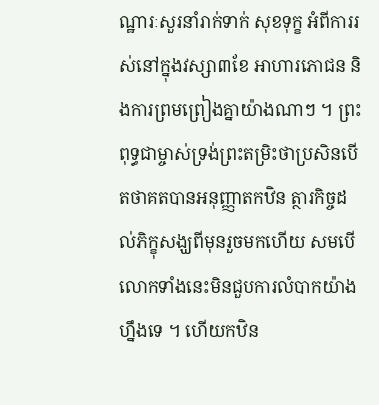ណ្ឋារៈសួរនាំរាក់ទាក់ សុខទុក្ខ អំពីការរស់នៅក្នុងវស្សា៣ខែ អាហារភោជន និងការព្រមព្រៀងគ្នាយ៉ាងណាៗ ។ ព្រះពុទ្ធជាម្ចាស់ទ្រង់ព្រះតម្រិះថាប្រសិនបើតថាគតបានអនុញ្ញាតកឋិន ត្ថារកិច្ចដល់ភិក្ខុសង្ឃពីមុនរួចមកហើយ សមបើលោកទាំងនេះមិនជួបការលំបាកយ៉ាងហឹ្នងទេ ។ ហើយកឋិន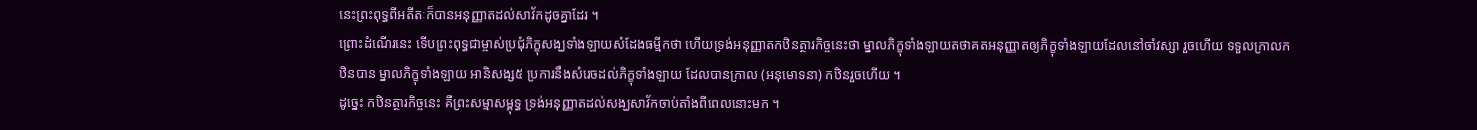នេះព្រះពុទ្ធពីអតីតៈក៏បានអនុញ្ញាតដល់សាវ័កដូចគ្នាដែរ ។
ព្រោះដំណើរនេះ ទើបព្រះពុទ្ធជាម្ចាស់ប្រជុំភិក្ខុសង្ឃទាំងឡាយសំដែងធមី្មកថា ហើយទ្រង់អនុញ្ញាតកឋិនត្ថារកិច្ចនេះថា ម្នាលភិក្ខុទាំងឡាយតថាគតអនុញ្ញាតឲ្យភិក្ខុទាំងឡាយដែលនៅចាំវស្សា រួចហើយ ទទួលក្រាលកឋិនបាន ម្នាលភិក្ខុទាំងឡាយ អានិសង្ស៥ ប្រការនឹងសំរេចដល់ភិក្ខុទាំងឡាយ ដែលបានក្រាល (អនុមោទនា) កឋិនរួចហើយ ។
ដូច្នេះ កឋិនត្ថារកិច្ចនេះ គឺព្រះសម្មាសម្ពុទ្ធ ទ្រង់អនុញ្ញាតដល់សង្ឃសាវ័កចាប់តាំងពីពេលនោះមក ។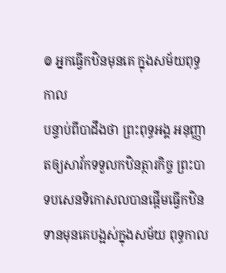៙ អ្នកធ្វើកឋិនមុនគេ ក្នុងសម័យពុទ្ធកាល
បន្ទាប់ពីបាដឹងថា ព្រះពុទ្ធអង្គ អនុញ្ញាតឲ្យសាវ័កទទួលកឋិនត្ថារកិច្ច ព្រះបាទបសេនទិកោសលបានផ្ដើមធ្វើកឋិនទានមុនគេបង្អស់ក្នុងសម័យ ពុទ្ធកាល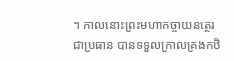។ កាលនោះព្រះមហាកច្ចាយនត្ថេរ ជាប្រធាន បានទទួលក្រាលគ្រងកឋិ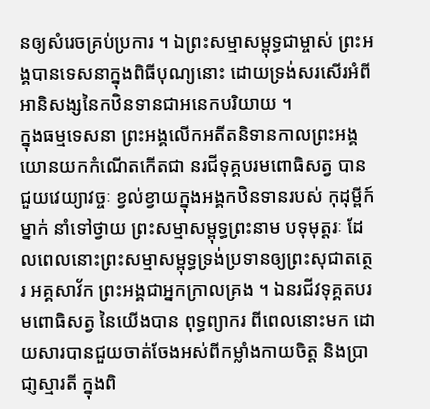នឲ្យសំរេចគ្រប់ប្រការ ។ ឯព្រះសម្មាសម្ពុទ្ធជាម្ចាស់ ព្រះអង្គបានទេសនាក្នុងពិធីបុណ្យនោះ ដោយទ្រង់សរសើរអំពីអានិសង្សនៃកឋិនទានជាអនេកបរិយាយ ។
ក្នុងធម្មទេសនា ព្រះអង្គលើកអតីតនិទានកាលព្រះអង្គយោនយកកំណើតកើតជា នរជីទុគ្គបរមពោធិសត្វ បានជួយវេយ្យាវច្ចៈ ខ្វល់ខ្វាយក្នុងអង្គកឋិនទានរបស់ កុដុម្ពីក៍ម្នាក់ នាំទៅថ្វាយ ព្រះសម្មាសម្ពុទ្ធព្រះនាម បទុមុត្តរៈ ដែលពេលនោះព្រះសម្មាសម្ពុទ្ធទ្រង់ប្រទានឲ្យព្រះសុជាតត្ថេរ អគ្គសាវ័ក ព្រះអង្គជាអ្នកក្រាលគ្រង ។ ឯនរជីវទុគ្គតបរមពោធិសត្វ នៃយើងបាន ពុទ្ធព្យាករ ពីពេលនោះមក ដោយសារបានជួយចាត់ចែងអស់ពីកម្លាំងកាយចិត្ត និងប្រាជា្ញស្មារតី ក្នុងពិ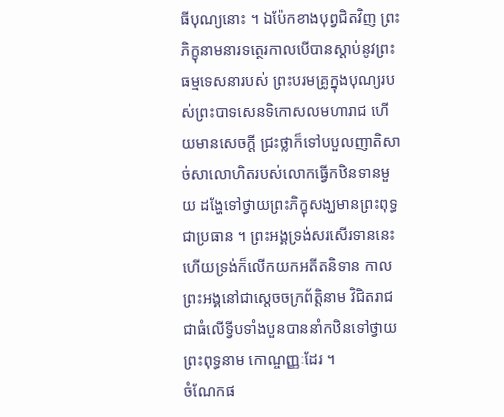ធីបុណ្យនោះ ។ ឯប៉ែកខាងបុព្វជិតវិញ ព្រះភិក្ខុនាមនារទត្ថេរកាលបើបានស្ដាប់នូវព្រះធម្មទេសនារបស់ ព្រះបរមគ្រូក្នុងបុណ្យរបស់ព្រះបាទសេនទិកោសលមហារាជ ហើយមានសេចក្ដី ជ្រះថ្លាក៏ទៅបបួលញាតិសាច់សាលោហិតរបស់លោកធ្វើកឋិនទានមួយ ដង្ហែទៅថ្វាយព្រះភិក្ខុសង្ឃមានព្រះពុទ្ធជាប្រធាន ។ ព្រះអង្គទ្រង់សរសើរទាននេះ ហើយទ្រង់ក៏លើកយកអតីតនិទាន កាលព្រះអង្គនៅជាស្ដេចចក្រព័ត្តិនាម វិជិតរាជជាធំលើទ្វីបទាំងបួនបាននាំកឋិនទៅថ្វាយព្រះពុទ្ធនាម កោណ្ចញ្ញៈដែរ ។
ចំណែកផ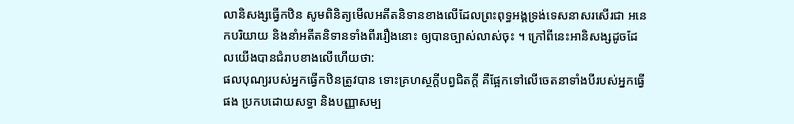លានិសង្សធ្វើកឋិន សូមពិនិត្យមើលអតីតនិទានខាងលើដែលព្រះពុទ្ធអង្គទ្រង់ទេសនាសរសើរជា អនេកបរិយាយ និងនាំអតីតនិទានទាំងពីររឿងនោះ ឲ្យបានច្បាស់លាស់ចុះ ។ ក្រៅពីនេះអានិសង្សដូចដែលយើងបានជំរាបខាងលើហើយថា:
ផលបុណ្យរបស់អ្នកធ្វើកឋិនត្រូវបាន ទោះគ្រហស្ថក្ដីបព្វជិតក្ដី គឺផ្អែកទៅលើចេតនាទាំងបីរបស់អ្នកធ្វើផង ប្រកបដោយសទ្ធា និងបញ្ញាសម្ប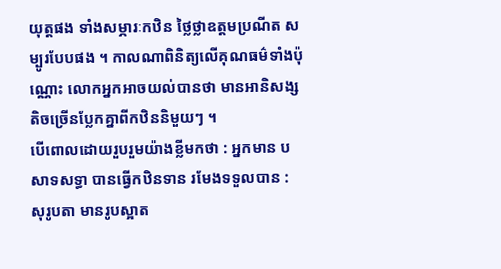យុត្តផង ទាំងសម្ភារៈកឋិន ថ្លៃថ្លាឧត្តមប្រណីត សម្បូរបែបផង ។ កាលណាពិនិត្យលើគុណធម៌ទាំងប៉ុណ្ណោះ លោកអ្នកអាចយល់បានថា មានអានិសង្សតិចច្រើនប្លែកគ្នាពីកឋិននិមួយៗ ។
បើពោលដោយរួបរួមយ៉ាងខ្លីមកថា : អ្នកមាន បសាទសទ្ធា បានធ្វើកឋិនទាន រមែងទទួលបាន : សុរូបតា មានរូបស្អាត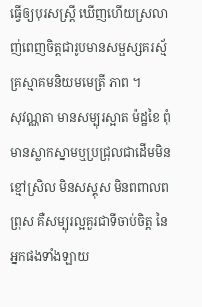ធ្វើឲ្យបុរសស្ត្រី ឃើញហើយស្រលាញ់ពេញចិត្តជារូបមានសម្ផស្សគរស្ម័គ្រស្មាគមនិយមមេត្រី ភាព ។
សុវណ្ណតា មានសម្បុរស្អាត ម៉ដ្ឋខៃ ពុំមានស្លាកស្នាមឬប្រជ្រុលជាដើមមិនខ្មៅស្រិល មិនសស្គុស មិនពពាលពព្រុស គឺសម្បុរល្អគួរជាទីចាប់ចិត្ត នៃអ្នកផងទាំងឡាយ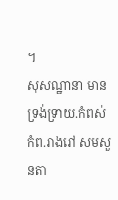។
សុសណ្ឋានា មានទ្រង់ទ្រាយ.កំពស់កំព.រាងរៅ សមសួនតា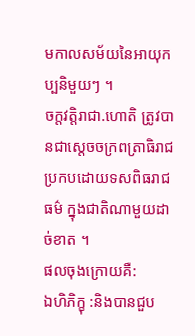មកាលសម័យនៃអាយុកប្បនិមួយៗ ។
ចក្តវត្តិរាជា.ហោតិ ត្រូវបានជាស្ដេចចក្រពត្រាធិរាជ ប្រកបដោយទសពិធរាជធម៌ ក្នុងជាតិណាមួយដាច់ខាត ។
ផលចុងក្រោយគឺ:
ឯហិភិក្ខុ :និងបានជួប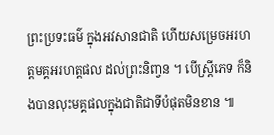ព្រះប្រទះធម៌ ក្នុងអវសានជាតិ ហើយសម្រេចអរហត្តមគ្គអរហត្តផល ដល់ព្រះនិពា្វន ។ បើស្ត្រីភេទ ក៏និងបានលុះមគ្គផលក្នុងជាតិជាទីបំផុតមិនខាន ៕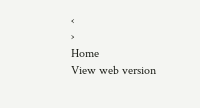‹
›
Home
View web version